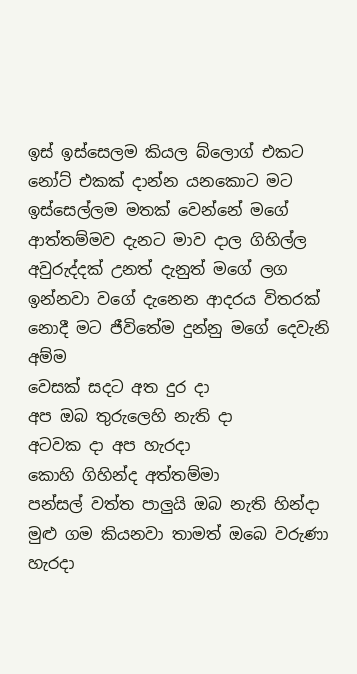ඉස් ඉස්සෙලම කියල බ්ලොග් එකට නෝට් එකක් දාන්න යනකොට මට ඉස්සෙල්ලම මතක් වෙන්නේ මගේ ආත්තම්මව දැනට මාව දාල ගිහිල්ල අවුරුද්දක් උනත් දැනුත් මගේ ලග ඉන්නවා වගේ දැනෙන ආදරය විතරක් නොදී මට ජීවිතේම දුන්නු මගේ දෙවැනි අම්ම
වෙසක් සදට අත දුර දා
අප ඔබ තුරුලෙහි නැති දා
අටවක දා අප හැරදා
කොහි ගිහින්ද අත්තම්මා
පන්සල් වත්ත පාලුයි ඔබ නැති හින්දා
මුළු ගම කියනවා තාමත් ඔබෙ වරුණා
හැරදා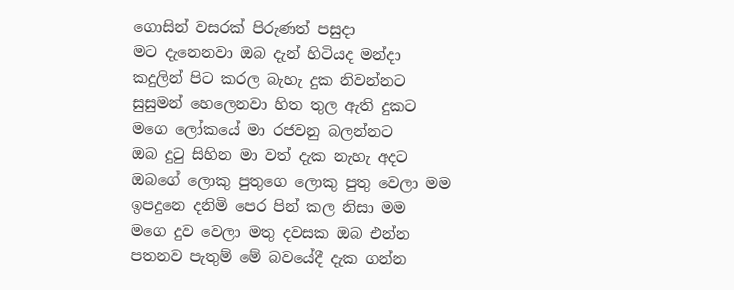ගොසින් වසරක් පිරුණත් පසුදා
මට දැනෙනවා ඔබ දැන් හිටියද මන්දා
කදුලින් පිට කරල බැහැ දුක නිවන්නට
සුසුමන් හෙලෙනවා හිත තුල ඇති දුකට
මගෙ ලෝකයේ මා රජවනු බලන්නට
ඔබ දුටු සිහින මා වත් දැක නැහැ අදට
ඔබගේ ලොකු පුතුගෙ ලොකු පුතු වෙලා මම
ඉපදුනෙ දනිමි පෙර පින් කල නිසා මම
මගෙ දුව වෙලා මතු දවසක ඔබ එන්න
පතනව පැතුම් මේ බවයේදී දැක ගන්න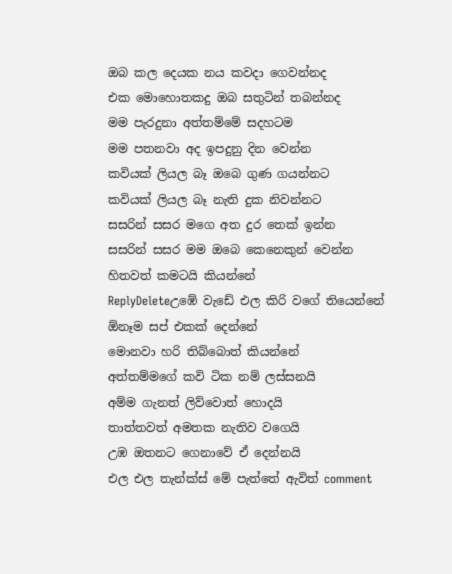ඔබ කල දෙයක නය කවදා ගෙවන්නද
එක මොහොතකදු ඔබ සතුටින් තබන්නද
මම පැරදුනා අත්තම්මේ සදහටම
මම පතනවා අද ඉපදුනු දින වෙන්න
කවියක් ලියල බෑ ඔබෙ ගුණ ගයන්නට
කවියක් ලියල බෑ නැති දුක නිවන්නට
සසරින් සසර මගෙ අත දුර තෙක් ඉන්න
සසරින් සසර මම ඔබෙ කෙනෙකුන් වෙන්න
හිතවත් කමටයි කියන්නේ
ReplyDeleteඋඹේ වැඩේ එල කිරි වගේ තියෙන්නේ
ඕනෑම සප් එකක් දෙන්නේ
මොනවා හරි තිබ්බොත් කියන්නේ
අත්තම්මගේ කවි ටික නම් ලස්සනයි
අම්ම ගැනත් ලිව්වොත් හොදයි
තාත්තවත් අමතක නැතිව වගෙයි
උඹ ඔතනට ගෙනාවේ ඒ දෙන්නයි
එල එල තැන්ක්ස් මේ පැත්තේ ඇවිත් comment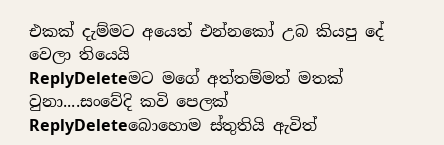එකක් දැම්මට අයෙත් එන්නකෝ උබ කියපු දේ වෙලා තියෙයි
ReplyDeleteමට මගේ අත්තම්මත් මතක් වුනා....සංවේදි කවි පෙලක්
ReplyDeleteබොහොම ස්තුතියි ඇවිත්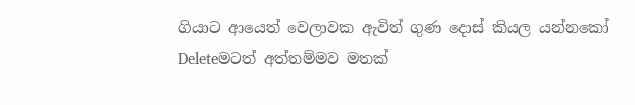ගියාට ආයෙත් වෙලාවක ඇවිත් ගුණ දොස් කියල යන්නකෝ
Deleteමටත් අත්තම්මව මතක්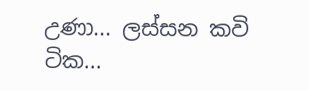උණා... ලස්සන කවි ටික...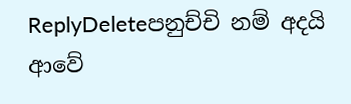ReplyDeleteපනුච්චි නම් අදයි ආවේ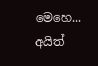මෙහෙ... අයිත්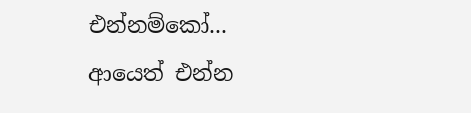එන්නම්කෝ...
ආයෙත් එන්න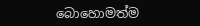බොහොමත්ම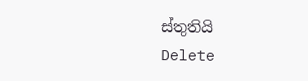ස්තුතියි
Delete